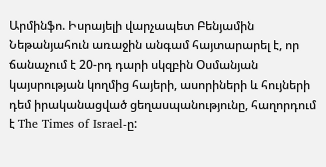Արմինֆո. Իսրայելի վարչապետ Բենյամին Նեթանյահուն առաջին անգամ հայտարարել է, որ ճանաչում է 20-րդ դարի սկզբին Օսմանյան կայսրության կողմից հայերի, ասորիների և հույների դեմ իրականացված ցեղասպանությունը, հաղորդում է The Times of Israel-ը: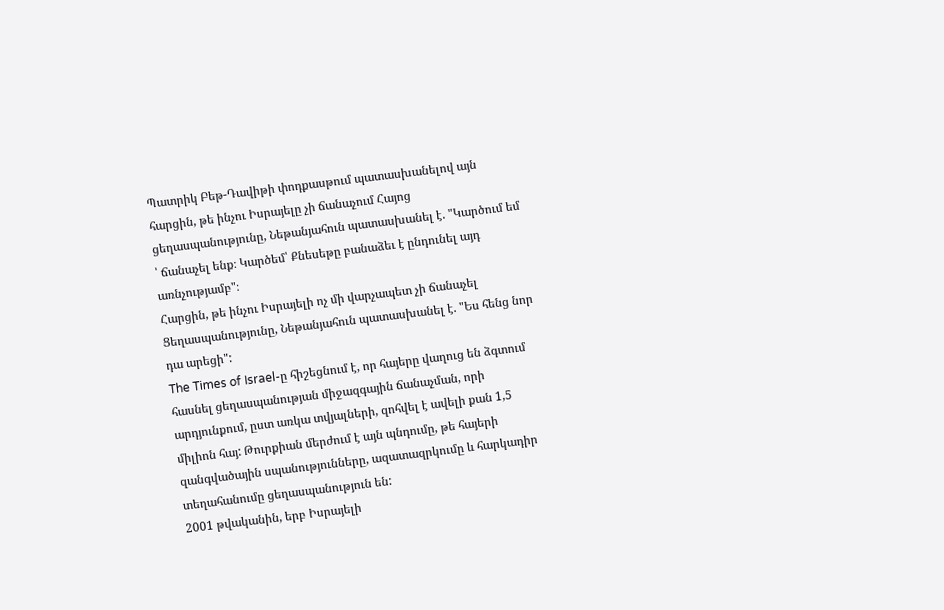Պատրիկ Բեթ-Դավիթի փոդքասթում պատասխանելով այն հարցին, թե ինչու Իսրայելը չի ճանաչում Հայոց ցեղասպանությունը, Նեթանյահուն պատասխանել է. "Կարծում եմ ՝ ճանաչել ենք։ Կարծեմ՝ Քնեսեթը բանաձեւ է ընդունել այդ առնչությամբ"։
Հարցին, թե ինչու Իսրայելի ոչ մի վարչապետ չի ճանաչել Ցեղասպանությունը, Նեթանյահուն պատասխանել է. "Ես հենց նոր դա արեցի":
The Times of Israel-ը հիշեցնում է, որ հայերը վաղուց են ձգտում հասնել ցեղասպանության միջազգային ճանաչման, որի արդյունքում, ըստ առկա տվյալների, զոհվել է ավելի քան 1,5 միլիոն հայ: Թուրքիան մերժում է այն պնդումը, թե հայերի զանգվածային սպանությունները, ազատազրկումը և հարկադիր տեղահանումը ցեղասպանություն են:
2001 թվականին, երբ Իսրայելի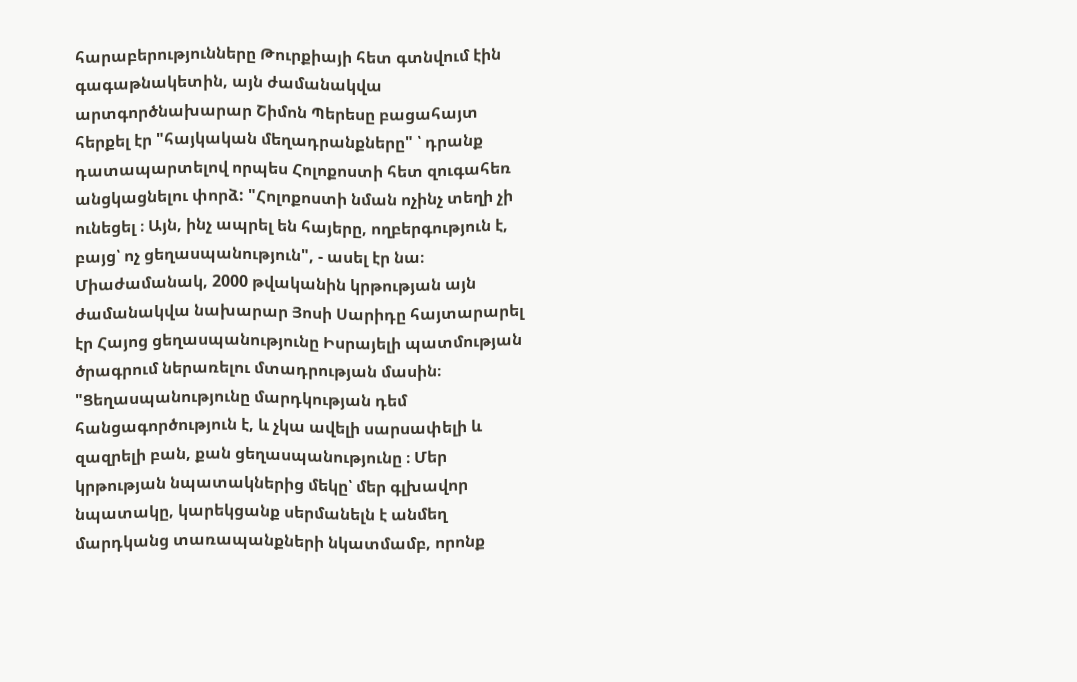հարաբերությունները Թուրքիայի հետ գտնվում էին գագաթնակետին, այն ժամանակվա արտգործնախարար Շիմոն Պերեսը բացահայտ հերքել էր "հայկական մեղադրանքները" ՝ դրանք դատապարտելով որպես Հոլոքոստի հետ զուգահեռ անցկացնելու փորձ: "Հոլոքոստի նման ոչինչ տեղի չի ունեցել ։ Այն, ինչ ապրել են հայերը, ողբերգություն է, բայց՝ ոչ ցեղասպանություն", - ասել էր նա։
Միաժամանակ, 2000 թվականին կրթության այն ժամանակվա նախարար Յոսի Սարիդը հայտարարել էր Հայոց ցեղասպանությունը Իսրայելի պատմության ծրագրում ներառելու մտադրության մասին։ "Ցեղասպանությունը մարդկության դեմ հանցագործություն է, և չկա ավելի սարսափելի և զազրելի բան, քան ցեղասպանությունը ։ Մեր կրթության նպատակներից մեկը՝ մեր գլխավոր նպատակը, կարեկցանք սերմանելն է անմեղ մարդկանց տառապանքների նկատմամբ, որոնք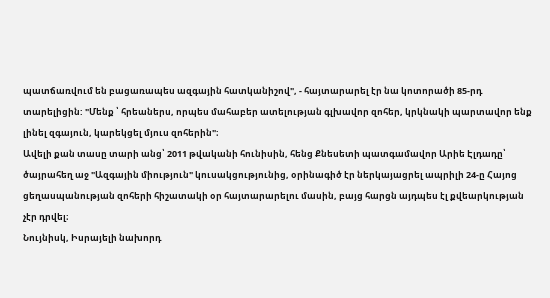պատճառվում են բացառապես ազգային հատկանիշով", - հայտարարել էր նա կոտորածի 85-րդ տարելիցին: "Մենք ՝ հրեաներս, որպես մահաբեր ատելության գլխավոր զոհեր, կրկնակի պարտավոր ենք լինել զգայուն, կարեկցել մյուս զոհերին"։
Ավելի քան տասը տարի անց՝ 2011 թվականի հունիսին, հենց Քնեսետի պատգամավոր Արիե Էլդադը՝ ծայրահեղ աջ "Ազգային միություն" կուսակցությունից, օրինագիծ էր ներկայացրել ապրիլի 24-ը Հայոց ցեղասպանության զոհերի հիշատակի օր հայտարարելու մասին, բայց հարցն այդպես էլ քվեարկության չէր դրվել։
Նույնիսկ, Իսրայելի նախորդ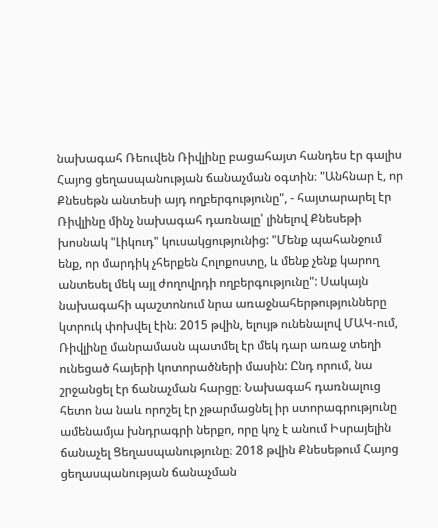նախագահ Ռեուվեն Ռիվլինը բացահայտ հանդես էր գալիս Հայոց ցեղասպանության ճանաչման օգտին։ "Անհնար է, որ Քնեսեթն անտեսի այդ ողբերգությունը", - հայտարարել էր Ռիվլինը մինչ նախագահ դառնալը՝ լինելով Քնեսեթի խոսնակ "Լիկուդ" կուսակցությունից: "Մենք պահանջում ենք, որ մարդիկ չհերքեն Հոլոքոստը, և մենք չենք կարող անտեսել մեկ այլ ժողովրդի ողբերգությունը": Սակայն նախագահի պաշտոնում նրա առաջնահերթությունները կտրուկ փոխվել էին։ 2015 թվին, ելույթ ունենալով ՄԱԿ-ում, Ռիվլինը մանրամասն պատմել էր մեկ դար առաջ տեղի ունեցած հայերի կոտորածների մասին: Ընդ որում, նա շրջանցել էր ճանաչման հարցը։ Նախագահ դառնալուց հետո նա նաև որոշել էր չթարմացնել իր ստորագրությունը ամենամյա խնդրագրի ներքո, որը կոչ է անում Իսրայելին ճանաչել Ցեղասպանությունը։ 2018 թվին Քնեսեթում Հայոց ցեղասպանության ճանաչման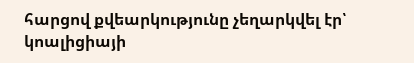հարցով քվեարկությունը չեղարկվել էր՝ կոալիցիայի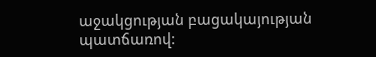աջակցության բացակայության պատճառով: